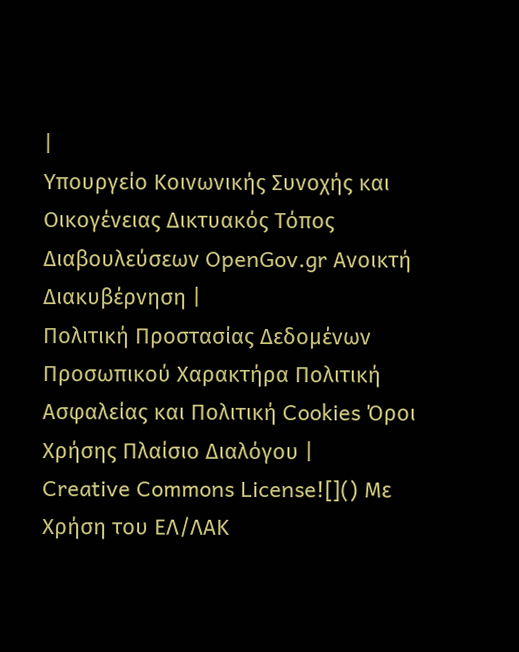|
Υπουργείο Κοινωνικής Συνοχής και Οικογένειας Δικτυακός Τόπος Διαβουλεύσεων OpenGov.gr Ανοικτή Διακυβέρνηση |
Πολιτική Προστασίας Δεδομένων Προσωπικού Χαρακτήρα Πολιτική Ασφαλείας και Πολιτική Cookies Όροι Χρήσης Πλαίσιο Διαλόγου |
Creative Commons License![]() Με Χρήση του ΕΛ/ΛΑΚ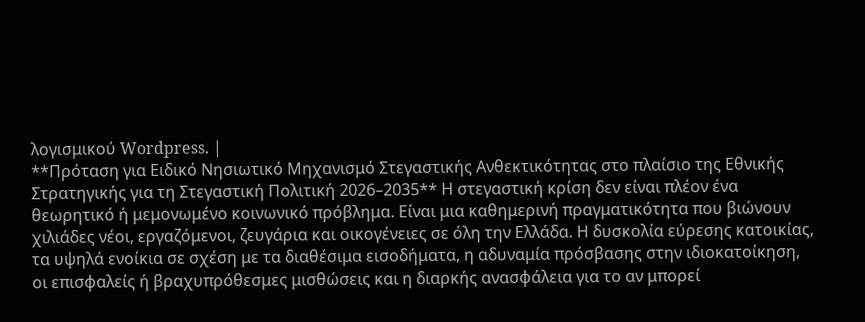λογισμικού Wordpress. |
**Πρόταση για Ειδικό Νησιωτικό Μηχανισμό Στεγαστικής Ανθεκτικότητας στο πλαίσιο της Εθνικής Στρατηγικής για τη Στεγαστική Πολιτική 2026–2035** Η στεγαστική κρίση δεν είναι πλέον ένα θεωρητικό ή μεμονωμένο κοινωνικό πρόβλημα. Είναι μια καθημερινή πραγματικότητα που βιώνουν χιλιάδες νέοι, εργαζόμενοι, ζευγάρια και οικογένειες σε όλη την Ελλάδα. Η δυσκολία εύρεσης κατοικίας, τα υψηλά ενοίκια σε σχέση με τα διαθέσιμα εισοδήματα, η αδυναμία πρόσβασης στην ιδιοκατοίκηση, οι επισφαλείς ή βραχυπρόθεσμες μισθώσεις και η διαρκής ανασφάλεια για το αν μπορεί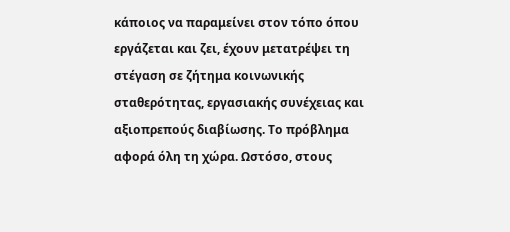κάποιος να παραμείνει στον τόπο όπου εργάζεται και ζει, έχουν μετατρέψει τη στέγαση σε ζήτημα κοινωνικής σταθερότητας, εργασιακής συνέχειας και αξιοπρεπούς διαβίωσης. Το πρόβλημα αφορά όλη τη χώρα. Ωστόσο, στους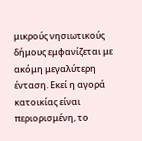μικρούς νησιωτικούς δήμους εμφανίζεται με ακόμη μεγαλύτερη ένταση. Εκεί η αγορά κατοικίας είναι περιορισμένη, το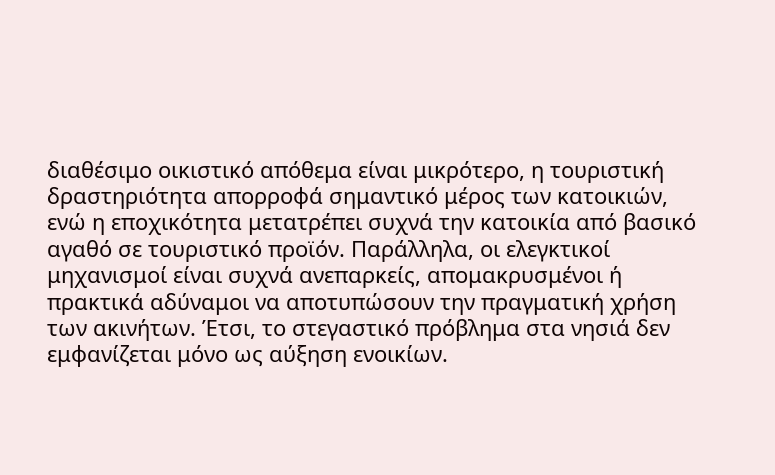διαθέσιμο οικιστικό απόθεμα είναι μικρότερο, η τουριστική δραστηριότητα απορροφά σημαντικό μέρος των κατοικιών, ενώ η εποχικότητα μετατρέπει συχνά την κατοικία από βασικό αγαθό σε τουριστικό προϊόν. Παράλληλα, οι ελεγκτικοί μηχανισμοί είναι συχνά ανεπαρκείς, απομακρυσμένοι ή πρακτικά αδύναμοι να αποτυπώσουν την πραγματική χρήση των ακινήτων. Έτσι, το στεγαστικό πρόβλημα στα νησιά δεν εμφανίζεται μόνο ως αύξηση ενοικίων.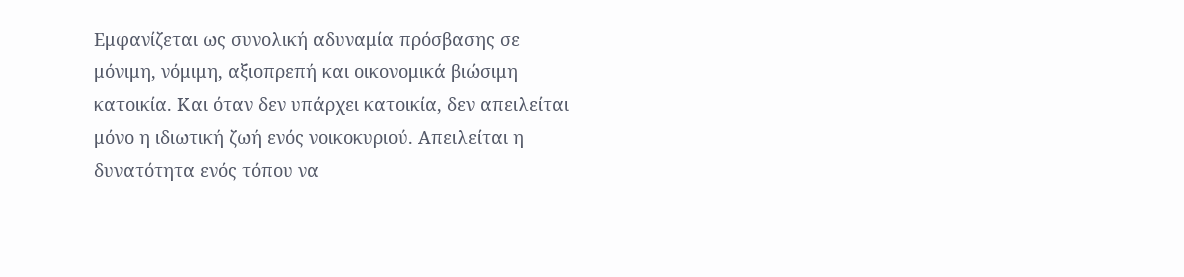Εμφανίζεται ως συνολική αδυναμία πρόσβασης σε μόνιμη, νόμιμη, αξιοπρεπή και οικονομικά βιώσιμη κατοικία. Και όταν δεν υπάρχει κατοικία, δεν απειλείται μόνο η ιδιωτική ζωή ενός νοικοκυριού. Απειλείται η δυνατότητα ενός τόπου να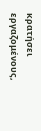κρατήσει εργαζομένους,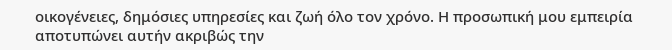οικογένειες, δημόσιες υπηρεσίες και ζωή όλο τον χρόνο. Η προσωπική μου εμπειρία αποτυπώνει αυτήν ακριβώς την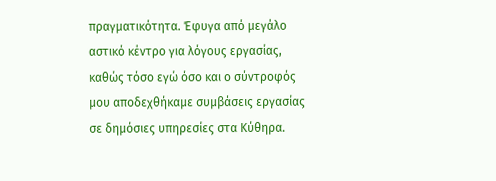πραγματικότητα. Έφυγα από μεγάλο αστικό κέντρο για λόγους εργασίας, καθώς τόσο εγώ όσο και ο σύντροφός μου αποδεχθήκαμε συμβάσεις εργασίας σε δημόσιες υπηρεσίες στα Κύθηρα.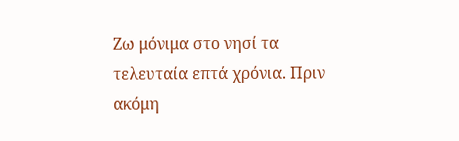Ζω μόνιμα στο νησί τα τελευταία επτά χρόνια. Πριν ακόμη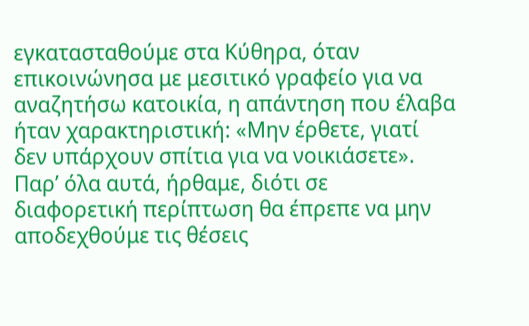εγκατασταθούμε στα Κύθηρα, όταν επικοινώνησα με μεσιτικό γραφείο για να αναζητήσω κατοικία, η απάντηση που έλαβα ήταν χαρακτηριστική: «Μην έρθετε, γιατί δεν υπάρχουν σπίτια για να νοικιάσετε». Παρ’ όλα αυτά, ήρθαμε, διότι σε διαφορετική περίπτωση θα έπρεπε να μην αποδεχθούμε τις θέσεις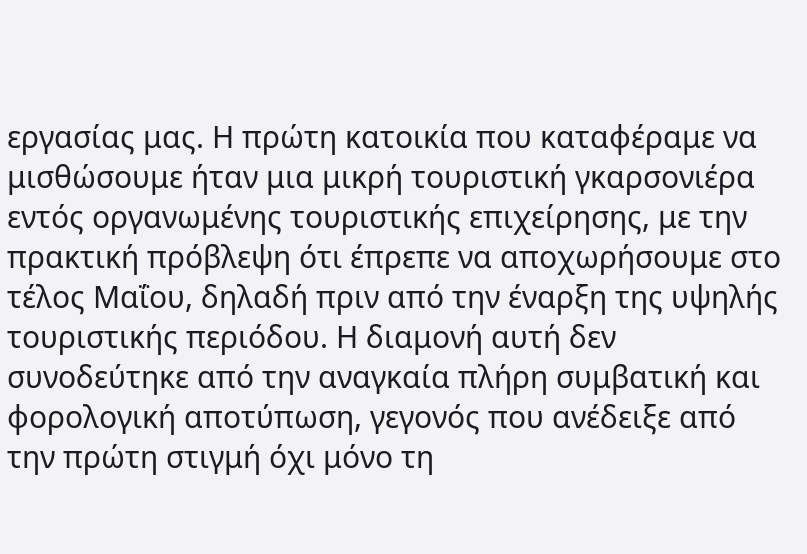εργασίας μας. Η πρώτη κατοικία που καταφέραμε να μισθώσουμε ήταν μια μικρή τουριστική γκαρσονιέρα εντός οργανωμένης τουριστικής επιχείρησης, με την πρακτική πρόβλεψη ότι έπρεπε να αποχωρήσουμε στο τέλος Μαΐου, δηλαδή πριν από την έναρξη της υψηλής τουριστικής περιόδου. Η διαμονή αυτή δεν συνοδεύτηκε από την αναγκαία πλήρη συμβατική και φορολογική αποτύπωση, γεγονός που ανέδειξε από την πρώτη στιγμή όχι μόνο τη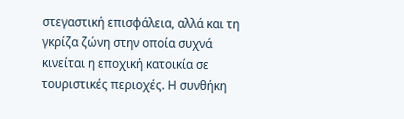στεγαστική επισφάλεια, αλλά και τη γκρίζα ζώνη στην οποία συχνά κινείται η εποχική κατοικία σε τουριστικές περιοχές. Η συνθήκη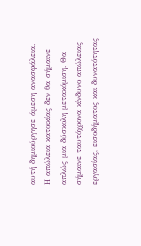αυτή δημιούργησε άμεση ανασφάλεια. Η απώλεια κατοικίας δεν θα σήμαινε απλώς μια δύσκολη μετακόμιση. Θα σήμαινε ταυτόχρονα κίνδυνο απώλειας εργασίας, εισοδήματος και δυνατότητας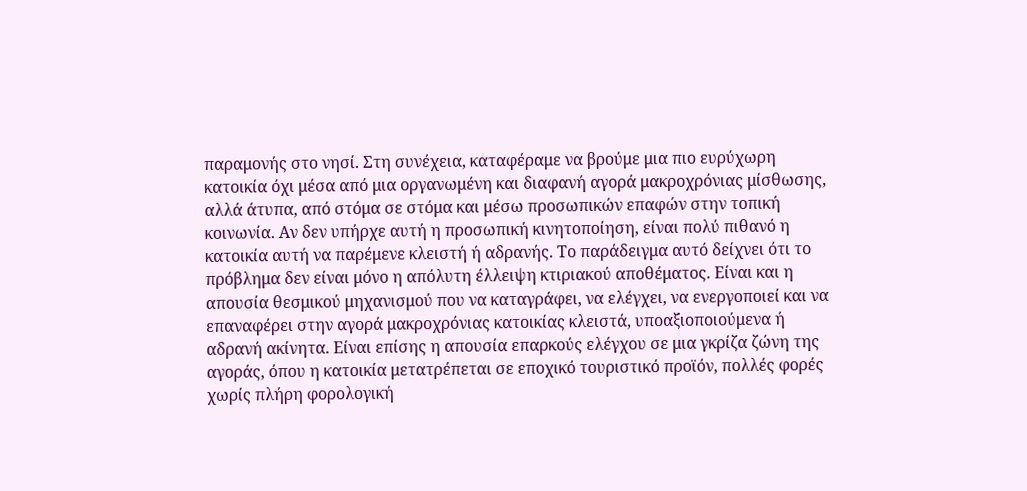παραμονής στο νησί. Στη συνέχεια, καταφέραμε να βρούμε μια πιο ευρύχωρη κατοικία όχι μέσα από μια οργανωμένη και διαφανή αγορά μακροχρόνιας μίσθωσης, αλλά άτυπα, από στόμα σε στόμα και μέσω προσωπικών επαφών στην τοπική κοινωνία. Αν δεν υπήρχε αυτή η προσωπική κινητοποίηση, είναι πολύ πιθανό η κατοικία αυτή να παρέμενε κλειστή ή αδρανής. Το παράδειγμα αυτό δείχνει ότι το πρόβλημα δεν είναι μόνο η απόλυτη έλλειψη κτιριακού αποθέματος. Είναι και η απουσία θεσμικού μηχανισμού που να καταγράφει, να ελέγχει, να ενεργοποιεί και να επαναφέρει στην αγορά μακροχρόνιας κατοικίας κλειστά, υποαξιοποιούμενα ή αδρανή ακίνητα. Είναι επίσης η απουσία επαρκούς ελέγχου σε μια γκρίζα ζώνη της αγοράς, όπου η κατοικία μετατρέπεται σε εποχικό τουριστικό προϊόν, πολλές φορές χωρίς πλήρη φορολογική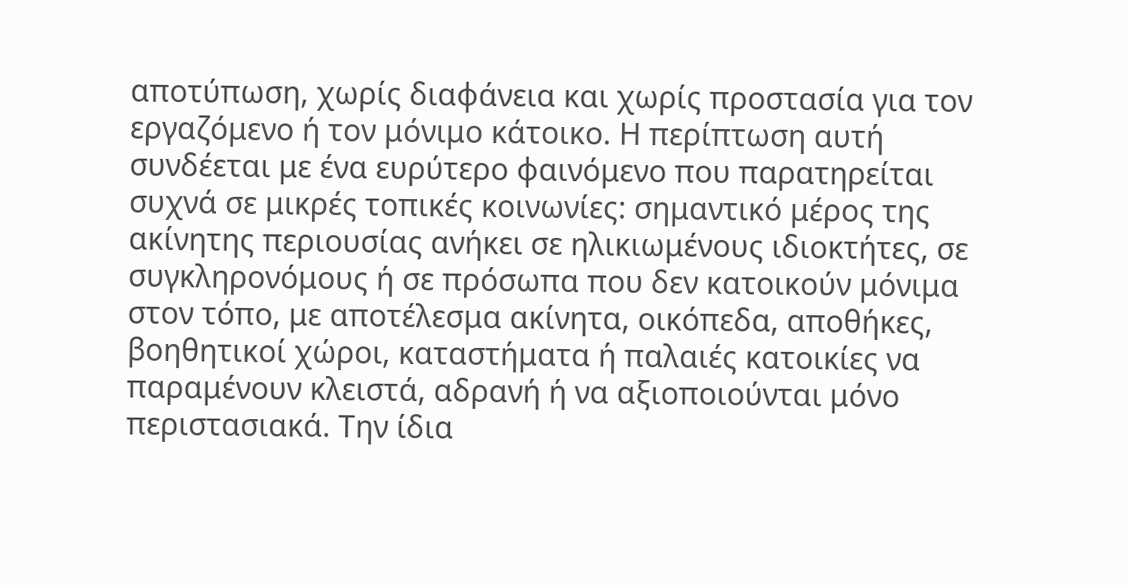αποτύπωση, χωρίς διαφάνεια και χωρίς προστασία για τον εργαζόμενο ή τον μόνιμο κάτοικο. Η περίπτωση αυτή συνδέεται με ένα ευρύτερο φαινόμενο που παρατηρείται συχνά σε μικρές τοπικές κοινωνίες: σημαντικό μέρος της ακίνητης περιουσίας ανήκει σε ηλικιωμένους ιδιοκτήτες, σε συγκληρονόμους ή σε πρόσωπα που δεν κατοικούν μόνιμα στον τόπο, με αποτέλεσμα ακίνητα, οικόπεδα, αποθήκες, βοηθητικοί χώροι, καταστήματα ή παλαιές κατοικίες να παραμένουν κλειστά, αδρανή ή να αξιοποιούνται μόνο περιστασιακά. Την ίδια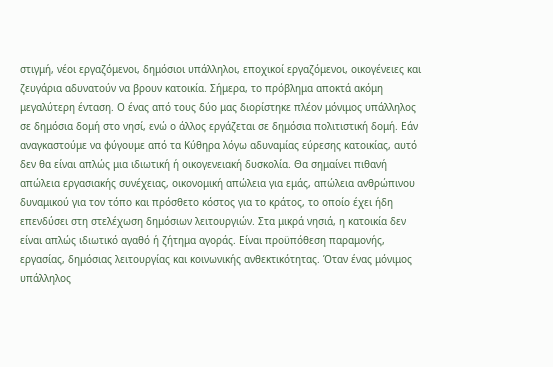στιγμή, νέοι εργαζόμενοι, δημόσιοι υπάλληλοι, εποχικοί εργαζόμενοι, οικογένειες και ζευγάρια αδυνατούν να βρουν κατοικία. Σήμερα, το πρόβλημα αποκτά ακόμη μεγαλύτερη ένταση. Ο ένας από τους δύο μας διορίστηκε πλέον μόνιμος υπάλληλος σε δημόσια δομή στο νησί, ενώ ο άλλος εργάζεται σε δημόσια πολιτιστική δομή. Εάν αναγκαστούμε να φύγουμε από τα Κύθηρα λόγω αδυναμίας εύρεσης κατοικίας, αυτό δεν θα είναι απλώς μια ιδιωτική ή οικογενειακή δυσκολία. Θα σημαίνει πιθανή απώλεια εργασιακής συνέχειας, οικονομική απώλεια για εμάς, απώλεια ανθρώπινου δυναμικού για τον τόπο και πρόσθετο κόστος για το κράτος, το οποίο έχει ήδη επενδύσει στη στελέχωση δημόσιων λειτουργιών. Στα μικρά νησιά, η κατοικία δεν είναι απλώς ιδιωτικό αγαθό ή ζήτημα αγοράς. Είναι προϋπόθεση παραμονής, εργασίας, δημόσιας λειτουργίας και κοινωνικής ανθεκτικότητας. Όταν ένας μόνιμος υπάλληλος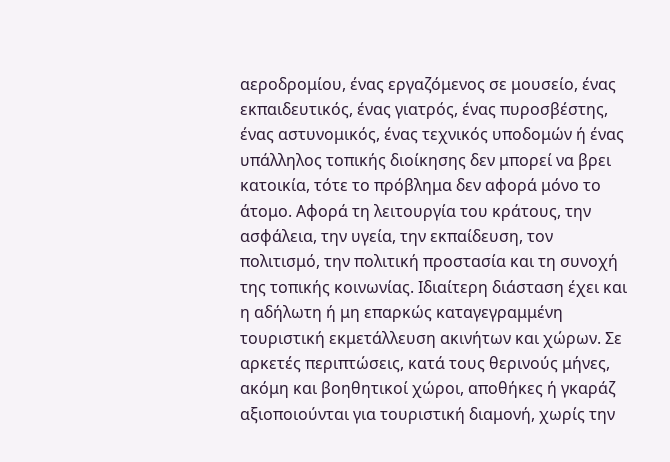αεροδρομίου, ένας εργαζόμενος σε μουσείο, ένας εκπαιδευτικός, ένας γιατρός, ένας πυροσβέστης, ένας αστυνομικός, ένας τεχνικός υποδομών ή ένας υπάλληλος τοπικής διοίκησης δεν μπορεί να βρει κατοικία, τότε το πρόβλημα δεν αφορά μόνο το άτομο. Αφορά τη λειτουργία του κράτους, την ασφάλεια, την υγεία, την εκπαίδευση, τον πολιτισμό, την πολιτική προστασία και τη συνοχή της τοπικής κοινωνίας. Ιδιαίτερη διάσταση έχει και η αδήλωτη ή μη επαρκώς καταγεγραμμένη τουριστική εκμετάλλευση ακινήτων και χώρων. Σε αρκετές περιπτώσεις, κατά τους θερινούς μήνες, ακόμη και βοηθητικοί χώροι, αποθήκες ή γκαράζ αξιοποιούνται για τουριστική διαμονή, χωρίς την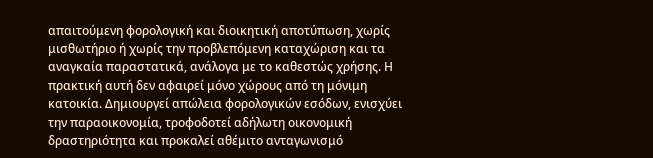απαιτούμενη φορολογική και διοικητική αποτύπωση, χωρίς μισθωτήριο ή χωρίς την προβλεπόμενη καταχώριση και τα αναγκαία παραστατικά, ανάλογα με το καθεστώς χρήσης. Η πρακτική αυτή δεν αφαιρεί μόνο χώρους από τη μόνιμη κατοικία. Δημιουργεί απώλεια φορολογικών εσόδων, ενισχύει την παραοικονομία, τροφοδοτεί αδήλωτη οικονομική δραστηριότητα και προκαλεί αθέμιτο ανταγωνισμό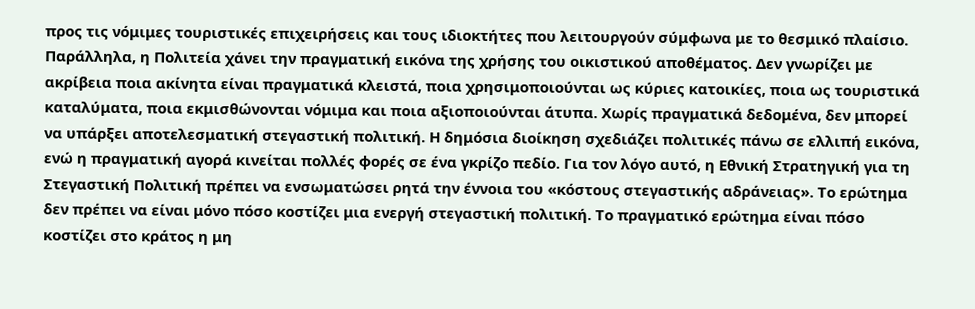προς τις νόμιμες τουριστικές επιχειρήσεις και τους ιδιοκτήτες που λειτουργούν σύμφωνα με το θεσμικό πλαίσιο. Παράλληλα, η Πολιτεία χάνει την πραγματική εικόνα της χρήσης του οικιστικού αποθέματος. Δεν γνωρίζει με ακρίβεια ποια ακίνητα είναι πραγματικά κλειστά, ποια χρησιμοποιούνται ως κύριες κατοικίες, ποια ως τουριστικά καταλύματα, ποια εκμισθώνονται νόμιμα και ποια αξιοποιούνται άτυπα. Χωρίς πραγματικά δεδομένα, δεν μπορεί να υπάρξει αποτελεσματική στεγαστική πολιτική. Η δημόσια διοίκηση σχεδιάζει πολιτικές πάνω σε ελλιπή εικόνα, ενώ η πραγματική αγορά κινείται πολλές φορές σε ένα γκρίζο πεδίο. Για τον λόγο αυτό, η Εθνική Στρατηγική για τη Στεγαστική Πολιτική πρέπει να ενσωματώσει ρητά την έννοια του «κόστους στεγαστικής αδράνειας». Το ερώτημα δεν πρέπει να είναι μόνο πόσο κοστίζει μια ενεργή στεγαστική πολιτική. Το πραγματικό ερώτημα είναι πόσο κοστίζει στο κράτος η μη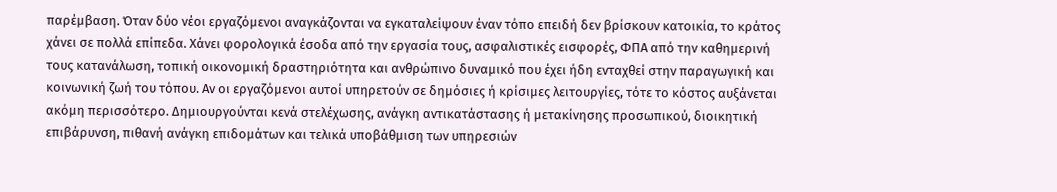παρέμβαση. Όταν δύο νέοι εργαζόμενοι αναγκάζονται να εγκαταλείψουν έναν τόπο επειδή δεν βρίσκουν κατοικία, το κράτος χάνει σε πολλά επίπεδα. Χάνει φορολογικά έσοδα από την εργασία τους, ασφαλιστικές εισφορές, ΦΠΑ από την καθημερινή τους κατανάλωση, τοπική οικονομική δραστηριότητα και ανθρώπινο δυναμικό που έχει ήδη ενταχθεί στην παραγωγική και κοινωνική ζωή του τόπου. Αν οι εργαζόμενοι αυτοί υπηρετούν σε δημόσιες ή κρίσιμες λειτουργίες, τότε το κόστος αυξάνεται ακόμη περισσότερο. Δημιουργούνται κενά στελέχωσης, ανάγκη αντικατάστασης ή μετακίνησης προσωπικού, διοικητική επιβάρυνση, πιθανή ανάγκη επιδομάτων και τελικά υποβάθμιση των υπηρεσιών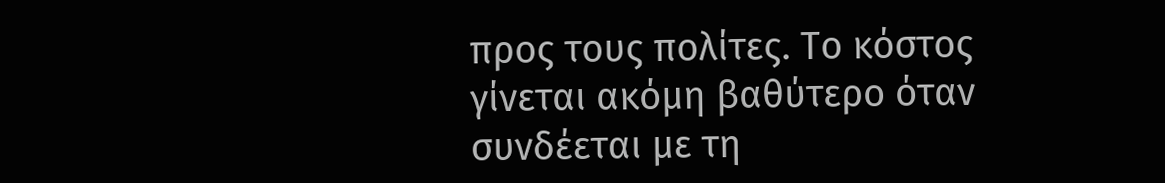προς τους πολίτες. Το κόστος γίνεται ακόμη βαθύτερο όταν συνδέεται με τη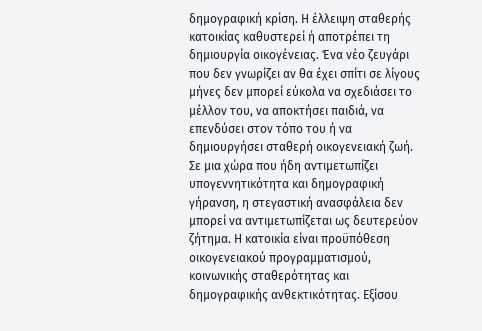δημογραφική κρίση. Η έλλειψη σταθερής κατοικίας καθυστερεί ή αποτρέπει τη δημιουργία οικογένειας. Ένα νέο ζευγάρι που δεν γνωρίζει αν θα έχει σπίτι σε λίγους μήνες δεν μπορεί εύκολα να σχεδιάσει το μέλλον του, να αποκτήσει παιδιά, να επενδύσει στον τόπο του ή να δημιουργήσει σταθερή οικογενειακή ζωή. Σε μια χώρα που ήδη αντιμετωπίζει υπογεννητικότητα και δημογραφική γήρανση, η στεγαστική ανασφάλεια δεν μπορεί να αντιμετωπίζεται ως δευτερεύον ζήτημα. Η κατοικία είναι προϋπόθεση οικογενειακού προγραμματισμού, κοινωνικής σταθερότητας και δημογραφικής ανθεκτικότητας. Εξίσου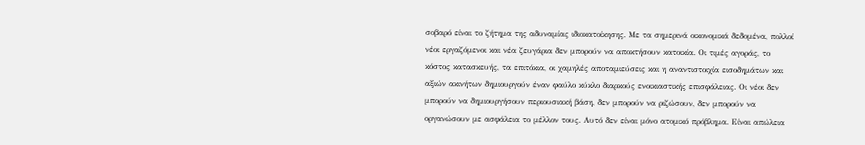σοβαρό είναι το ζήτημα της αδυναμίας ιδιοκατοίκησης. Με τα σημερινά οικονομικά δεδομένα, πολλοί νέοι εργαζόμενοι και νέα ζευγάρια δεν μπορούν να αποκτήσουν κατοικία. Οι τιμές αγοράς, το κόστος κατασκευής, τα επιτόκια, οι χαμηλές αποταμιεύσεις και η αναντιστοιχία εισοδημάτων και αξιών ακινήτων δημιουργούν έναν φαύλο κύκλο διαρκούς ενοικιαστικής επισφάλειας. Οι νέοι δεν μπορούν να δημιουργήσουν περιουσιακή βάση, δεν μπορούν να ριζώσουν, δεν μπορούν να οργανώσουν με ασφάλεια το μέλλον τους. Αυτό δεν είναι μόνο ατομικό πρόβλημα. Είναι απώλεια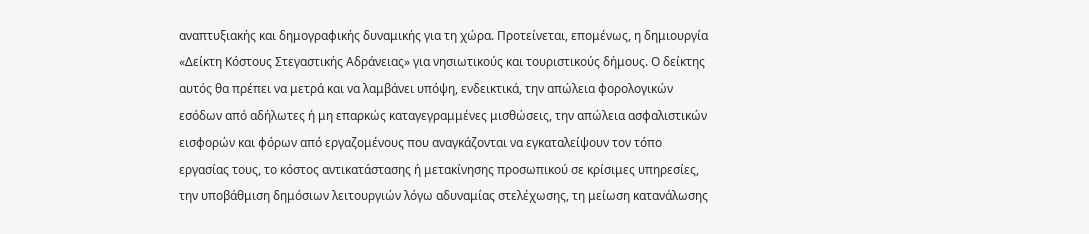αναπτυξιακής και δημογραφικής δυναμικής για τη χώρα. Προτείνεται, επομένως, η δημιουργία «Δείκτη Κόστους Στεγαστικής Αδράνειας» για νησιωτικούς και τουριστικούς δήμους. Ο δείκτης αυτός θα πρέπει να μετρά και να λαμβάνει υπόψη, ενδεικτικά, την απώλεια φορολογικών εσόδων από αδήλωτες ή μη επαρκώς καταγεγραμμένες μισθώσεις, την απώλεια ασφαλιστικών εισφορών και φόρων από εργαζομένους που αναγκάζονται να εγκαταλείψουν τον τόπο εργασίας τους, το κόστος αντικατάστασης ή μετακίνησης προσωπικού σε κρίσιμες υπηρεσίες, την υποβάθμιση δημόσιων λειτουργιών λόγω αδυναμίας στελέχωσης, τη μείωση κατανάλωσης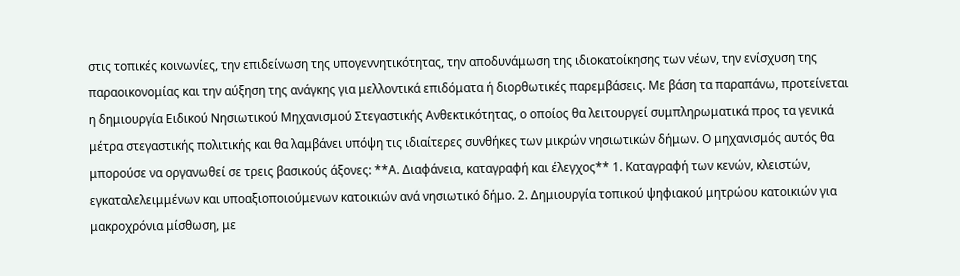στις τοπικές κοινωνίες, την επιδείνωση της υπογεννητικότητας, την αποδυνάμωση της ιδιοκατοίκησης των νέων, την ενίσχυση της παραοικονομίας και την αύξηση της ανάγκης για μελλοντικά επιδόματα ή διορθωτικές παρεμβάσεις. Με βάση τα παραπάνω, προτείνεται η δημιουργία Ειδικού Νησιωτικού Μηχανισμού Στεγαστικής Ανθεκτικότητας, ο οποίος θα λειτουργεί συμπληρωματικά προς τα γενικά μέτρα στεγαστικής πολιτικής και θα λαμβάνει υπόψη τις ιδιαίτερες συνθήκες των μικρών νησιωτικών δήμων. Ο μηχανισμός αυτός θα μπορούσε να οργανωθεί σε τρεις βασικούς άξονες: **Α. Διαφάνεια, καταγραφή και έλεγχος** 1. Καταγραφή των κενών, κλειστών, εγκαταλελειμμένων και υποαξιοποιούμενων κατοικιών ανά νησιωτικό δήμο. 2. Δημιουργία τοπικού ψηφιακού μητρώου κατοικιών για μακροχρόνια μίσθωση, με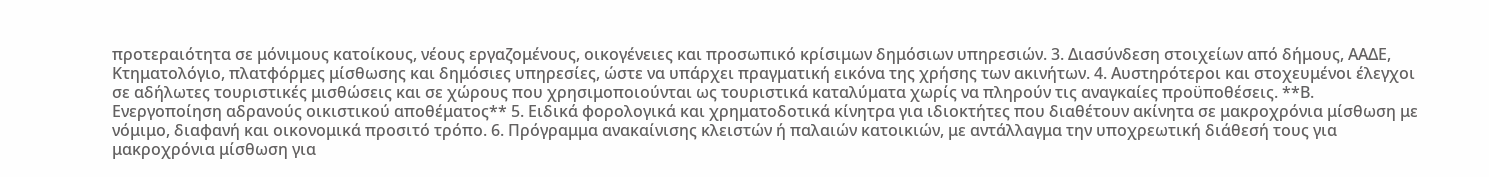προτεραιότητα σε μόνιμους κατοίκους, νέους εργαζομένους, οικογένειες και προσωπικό κρίσιμων δημόσιων υπηρεσιών. 3. Διασύνδεση στοιχείων από δήμους, ΑΑΔΕ, Κτηματολόγιο, πλατφόρμες μίσθωσης και δημόσιες υπηρεσίες, ώστε να υπάρχει πραγματική εικόνα της χρήσης των ακινήτων. 4. Αυστηρότεροι και στοχευμένοι έλεγχοι σε αδήλωτες τουριστικές μισθώσεις και σε χώρους που χρησιμοποιούνται ως τουριστικά καταλύματα χωρίς να πληρούν τις αναγκαίες προϋποθέσεις. **Β. Ενεργοποίηση αδρανούς οικιστικού αποθέματος** 5. Ειδικά φορολογικά και χρηματοδοτικά κίνητρα για ιδιοκτήτες που διαθέτουν ακίνητα σε μακροχρόνια μίσθωση με νόμιμο, διαφανή και οικονομικά προσιτό τρόπο. 6. Πρόγραμμα ανακαίνισης κλειστών ή παλαιών κατοικιών, με αντάλλαγμα την υποχρεωτική διάθεσή τους για μακροχρόνια μίσθωση για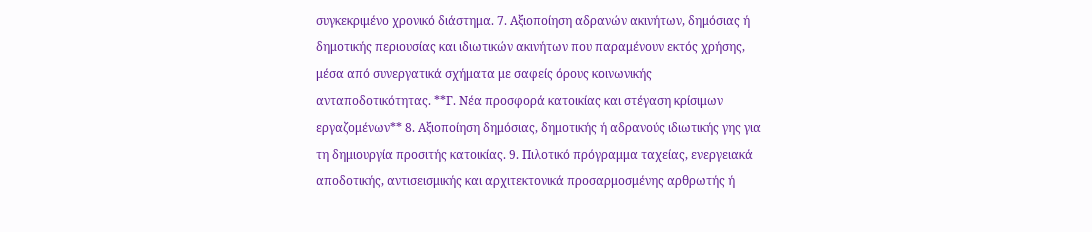συγκεκριμένο χρονικό διάστημα. 7. Αξιοποίηση αδρανών ακινήτων, δημόσιας ή δημοτικής περιουσίας και ιδιωτικών ακινήτων που παραμένουν εκτός χρήσης, μέσα από συνεργατικά σχήματα με σαφείς όρους κοινωνικής ανταποδοτικότητας. **Γ. Νέα προσφορά κατοικίας και στέγαση κρίσιμων εργαζομένων** 8. Αξιοποίηση δημόσιας, δημοτικής ή αδρανούς ιδιωτικής γης για τη δημιουργία προσιτής κατοικίας. 9. Πιλοτικό πρόγραμμα ταχείας, ενεργειακά αποδοτικής, αντισεισμικής και αρχιτεκτονικά προσαρμοσμένης αρθρωτής ή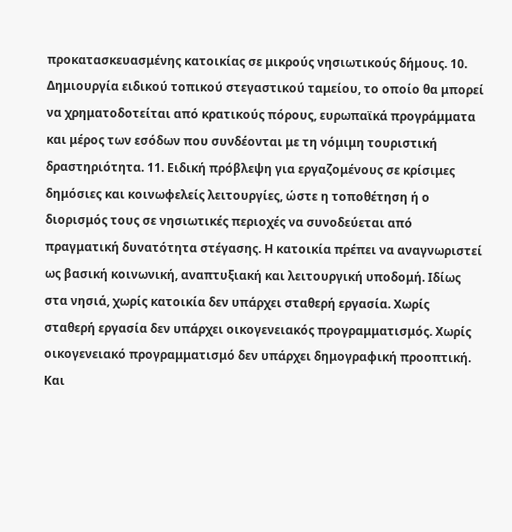προκατασκευασμένης κατοικίας σε μικρούς νησιωτικούς δήμους. 10. Δημιουργία ειδικού τοπικού στεγαστικού ταμείου, το οποίο θα μπορεί να χρηματοδοτείται από κρατικούς πόρους, ευρωπαϊκά προγράμματα και μέρος των εσόδων που συνδέονται με τη νόμιμη τουριστική δραστηριότητα. 11. Ειδική πρόβλεψη για εργαζομένους σε κρίσιμες δημόσιες και κοινωφελείς λειτουργίες, ώστε η τοποθέτηση ή ο διορισμός τους σε νησιωτικές περιοχές να συνοδεύεται από πραγματική δυνατότητα στέγασης. Η κατοικία πρέπει να αναγνωριστεί ως βασική κοινωνική, αναπτυξιακή και λειτουργική υποδομή. Ιδίως στα νησιά, χωρίς κατοικία δεν υπάρχει σταθερή εργασία. Χωρίς σταθερή εργασία δεν υπάρχει οικογενειακός προγραμματισμός. Χωρίς οικογενειακό προγραμματισμό δεν υπάρχει δημογραφική προοπτική. Και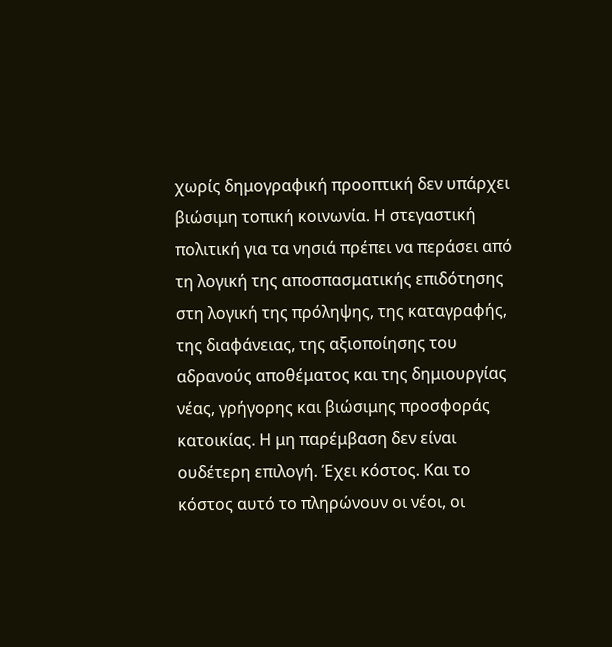χωρίς δημογραφική προοπτική δεν υπάρχει βιώσιμη τοπική κοινωνία. Η στεγαστική πολιτική για τα νησιά πρέπει να περάσει από τη λογική της αποσπασματικής επιδότησης στη λογική της πρόληψης, της καταγραφής, της διαφάνειας, της αξιοποίησης του αδρανούς αποθέματος και της δημιουργίας νέας, γρήγορης και βιώσιμης προσφοράς κατοικίας. Η μη παρέμβαση δεν είναι ουδέτερη επιλογή. Έχει κόστος. Και το κόστος αυτό το πληρώνουν οι νέοι, οι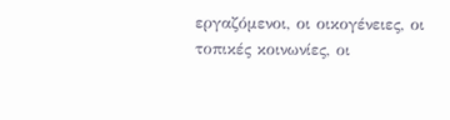εργαζόμενοι, οι οικογένειες, οι τοπικές κοινωνίες, οι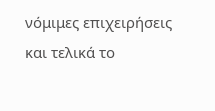νόμιμες επιχειρήσεις και τελικά το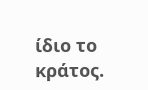ίδιο το κράτος.